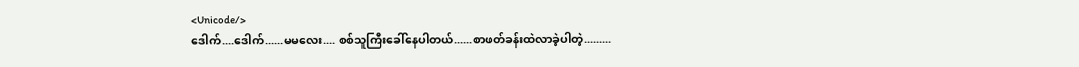<Unicode/>
ဒေါက်....ဒေါက်......မမလေး.... စစ်သူကြီးခေါ်နေပါတယ်......စာဖတ်ခန်းထဲလာခဲ့ပါတဲ့.........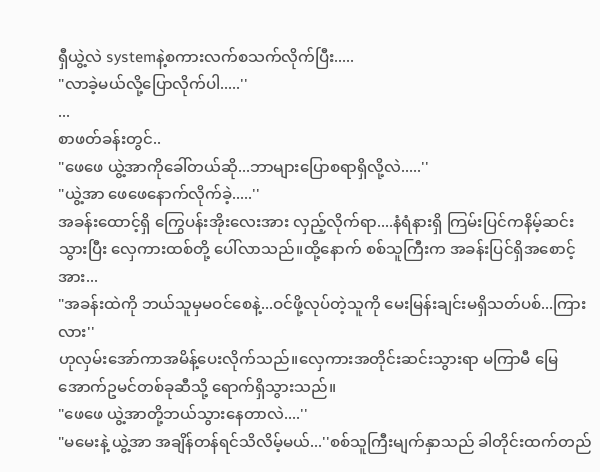ရှီယွဲ့လဲ systemနဲ့စကားလက်စသက်လိုက်ပြီး.....
"လာခဲ့မယ်လို့ပြောလိုက်ပါ.....''
...
စာဖတ်ခန်းတွင်..
"ဖေဖေ ယွဲ့အာကိုခေါ်တယ်ဆို...ဘာများပြောစရာရှိလို့လဲ.....''
"ယွဲ့အာ ဖေဖေနောက်လိုက်ခဲ့.....''
အခန်းထောင့်ရှိ ကြွေပန်းအိုးလေးအား လှည့်လိုက်ရာ....နံရံနားရှိ ကြမ်းပြင်ကနိမ့်ဆင်းသွားပြီး လှေကားထစ်တို့ ပေါ်လာသည်။ထို့နောက် စစ်သူကြီးက အခန်းပြင်ရှိအစောင့်အား...
"အခန်းထဲကို ဘယ်သူမှမဝင်စေနဲ့...ဝင်ဖို့လုပ်တဲ့သူကို မေးမြန်းချင်းမရှိသတ်ပစ်...ကြားလား''
ဟုလှမ်းအော်ကာအမိန့်ပေးလိုက်သည်။လှေကားအတိုင်းဆင်းသွားရာ မကြာမီ မြေအောက်ဥမင်တစ်ခုဆီသို့ ရောက်ရှိသွားသည်။
"ဖေဖေ ယွဲ့အာတို့ဘယ်သွားနေတာလဲ....''
"မမေးနဲ့ ယွဲ့အာ အချိန်တန်ရင်သိလိမ့်မယ်...''စစ်သူကြီးမျက်နှာသည် ခါတိုင်းထက်တည်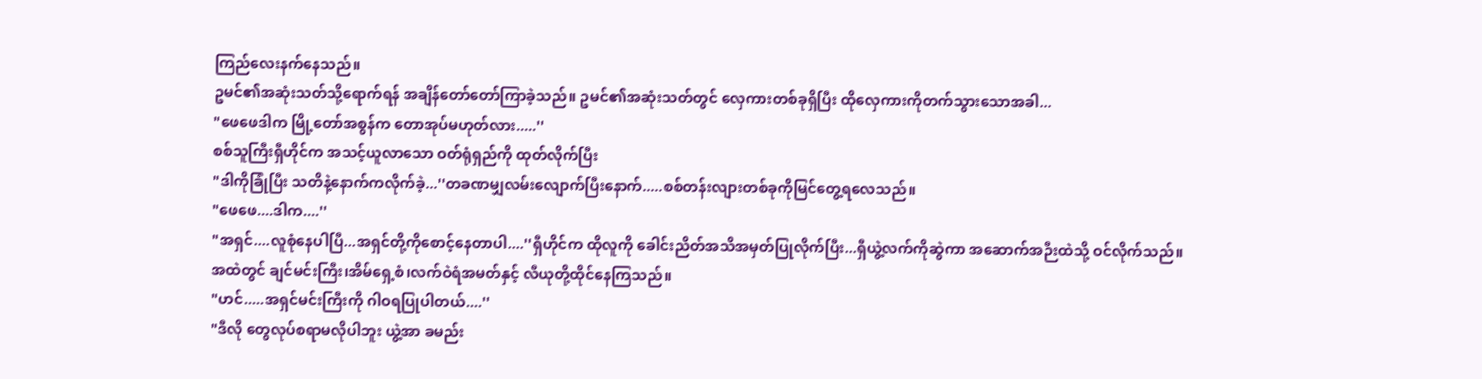ကြည်လေးနက်နေသည်။
ဥမင်၏အဆုံးသတ်သို့ရောက်ရန် အချိန်တော်တော်ကြာခဲ့သည်။ ဥမင်၏အဆုံးသတ်တွင် လှေကားတစ်ခုရှိပြီး ထိုလှေကားကိုတက်သွားသောအခါ...
"ဖေဖေဒါက မြို့တော်အစွန်က တောအုပ်မဟုတ်လား.....''
စစ်သူကြီးရှီဟိုင်က အသင့်ယူလာသော ဝတ်ရုံရှည်ကို ထုတ်လိုက်ပြီး
"ဒါကိုခြုံပြီး သတိနဲ့နောက်ကလိုက်ခဲ့...''တခဏမျှလမ်းလျောက်ပြီးနောက်.....စစ်တန်းလျားတစ်ခုကိုမြင်တွေ့ရလေသည်။
"ဖေဖေ....ဒါက....''
"အရှင်....လူစုံနေပါပြီ...အရှင်တို့ကိုစောင့်နေတာပါ....''ရှီဟိုင်က ထိုလူကို ခေါင်းညိတ်အသိအမှတ်ပြုလိုက်ပြီး...ရှီယွဲ့လက်ကိုဆွဲကာ အဆောက်အဉီးထဲသို့ ဝင်လိုက်သည်။
အထဲတွင် ချင်မင်းကြီး၊အိမ်ရှေ့စံ၊လက်ဝဲရံအမတ်နှင့် လီယုတို့ထိုင်နေကြသည်။
"ဟင်.....အရှင်မင်းကြီးကို ဂါဝရပြုပါတယ်....''
"ဒီလို တွေလုပ်စရာမလိုပါဘူး ယွဲ့အာ ခမည်း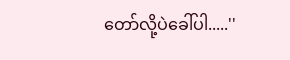တော်လို့ပဲခေါ်ပါ.....''